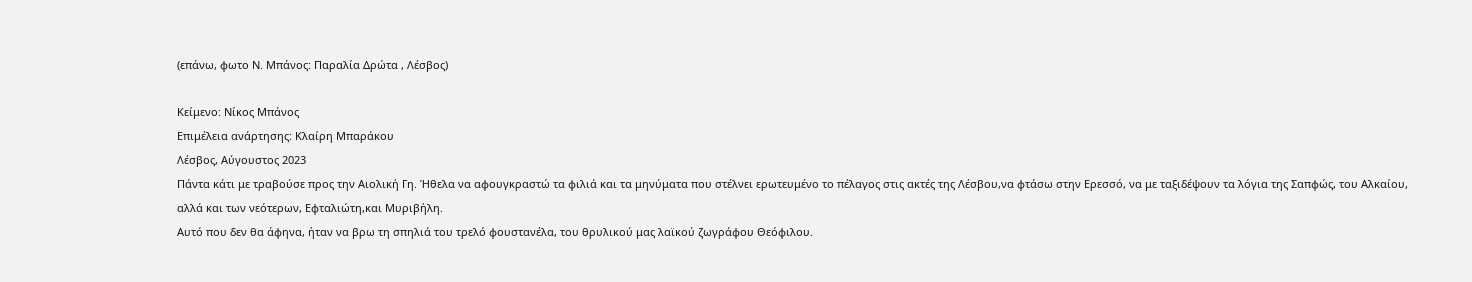(επάνω, φωτο Ν. Μπάνος: Παραλία Δρώτα , Λέσβος)

Κείμενο: Νίκος Μπάνος
Επιμέλεια ανάρτησης: Κλαίρη Μπαράκου
Λέσβος, Αύγουστος 2023
Πάντα κάτι με τραβούσε προς την Αιολική Γη. Ήθελα να αφουγκραστώ τα φιλιά και τα μηνύματα που στέλνει ερωτευμένο το πέλαγος στις ακτές της Λέσβου,να φτάσω στην Ερεσσό, να με ταξιδέψουν τα λόγια της Σαπφώς, του Αλκαίου, αλλά και των νεότερων, Εφταλιώτη,και Μυριβήλη.
Αυτό που δεν θα άφηνα, ήταν να βρω τη σπηλιά του τρελό φουστανέλα, του θρυλικού μας λαϊκού ζωγράφου Θεόφιλου.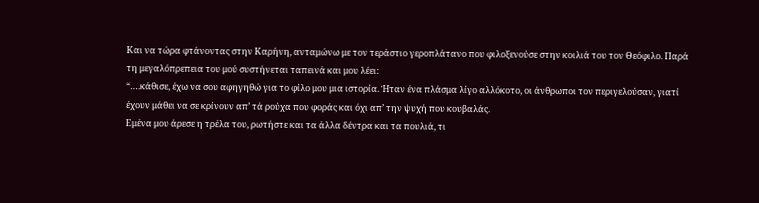Και να τώρα φτάνοντας στην Καρήνη, ανταμώνω με τον τεράστιο γεροπλάτανο που φιλοξενούσε στην κοιλιά του τον Θεόφιλο. Παρά τη μεγαλόπρεπεια του μού συστήνεται ταπεινά και μου λέει:
“….κάθισε, έχω να σου αφηγηθώ για το φίλο μου μια ιστορία. Ήταν ένα πλάσμα λίγο αλλόκοτο, οι άνθρωποι τον περιγελούσαν, γιατί έχουν μάθει να σε κρίνουν απ’ τά ρούχα που φοράς και όχι απ’ την ψυχή που κουβαλάς.
Εμένα μου άρεσε η τρέλα του, ρωτήστε και τα άλλα δέντρα και τα πουλιά, τι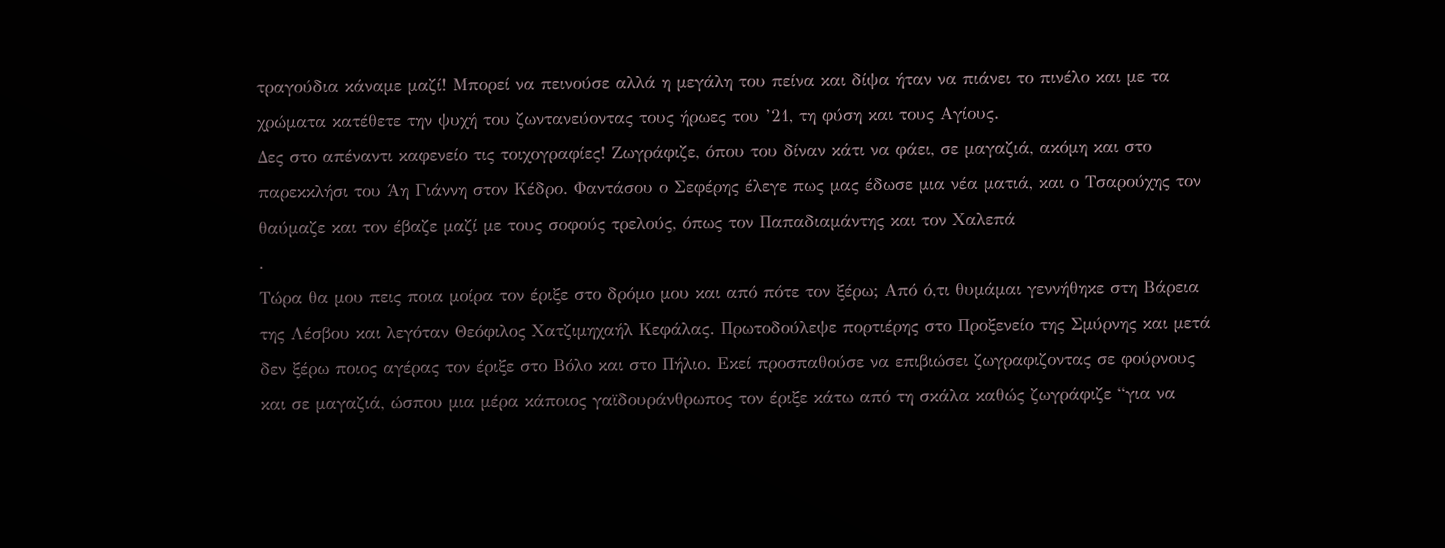τραγούδια κάναμε μαζί! Μπορεί να πεινούσε αλλά η μεγάλη του πείνα και δίψα ήταν να πιάνει το πινέλο και με τα χρώματα κατέθετε την ψυχή του ζωντανεύοντας τους ήρωες του ’21, τη φύση και τους Αγίους.
Δες στο απέναντι καφενείο τις τοιχογραφίες! Ζωγράφιζε, όπου του δίναν κάτι να φάει, σε μαγαζιά, ακόμη και στο παρεκκλήσι του Άη Γιάννη στον Κέδρο. Φαντάσου ο Σεφέρης έλεγε πως μας έδωσε μια νέα ματιά, και ο Τσαρούχης τον θαύμαζε και τον έβαζε μαζί με τους σοφούς τρελούς, όπως τον Παπαδιαμάντης και τον Χαλεπά
.
Τώρα θα μου πεις ποια μοίρα τον έριξε στο δρόμο μου και από πότε τον ξέρω; Από ό,τι θυμάμαι γεννήθηκε στη Βάρεια της Λέσβου και λεγόταν Θεόφιλος Χατζιμηχαήλ Κεφάλας. Πρωτοδούλεψε πορτιέρης στο Προξενείο της Σμύρνης και μετά δεν ξέρω ποιος αγέρας τον έριξε στο Βόλο και στο Πήλιο. Εκεί προσπαθούσε να επιβιώσει ζωγραφιζοντας σε φούρνους και σε μαγαζιά, ώσπου μια μέρα κάποιος γαϊδουράνθρωπος τον έριξε κάτω από τη σκάλα καθώς ζωγράφιζε “για να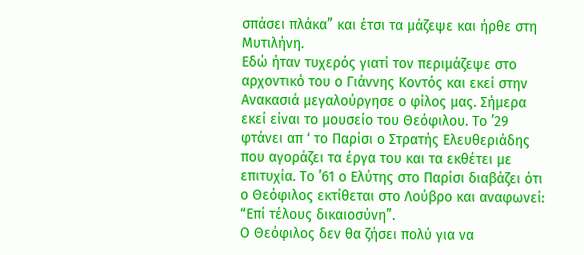σπάσει πλάκα” και έτσι τα μάζεψε και ήρθε στη Μυτιλήνη.
Εδώ ήταν τυχερός γιατί τον περιμάζεψε στο αρχοντικό του ο Γιάννης Κοντός και εκεί στην Ανακασιά μεγαλούργησε ο φίλος μας. Σήμερα εκεί είναι το μουσείο του Θεόφιλου. Το ’29 φτάνει απ ‘ το Παρίσι ο Στρατής Ελευθεριάδης που αγοράζει τα έργα του και τα εκθέτει με επιτυχία. Το ’61 ο Ελύτης στο Παρίσι διαβάζει ότι ο Θεόφιλος εκτίθεται στο Λούβρο και αναφωνεί:
“Επί τέλους δικαιοσύνη”.
Ο Θεόφιλος δεν θα ζήσει πολύ για να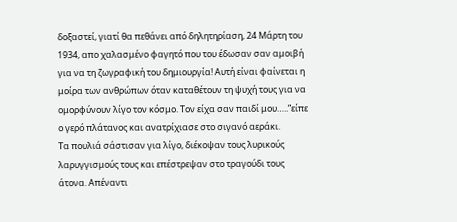δοξαστεί, γιατί θα πεθάνει από δηλητηρίαση, 24 Μάρτη του 1934, απο χαλασμένο φαγητό που του έδωσαν σαν αμοιβή για να τη ζωγραφική του δημιουργία! Αυτή είναι φαίνεται η μοίρα των ανθρώπων όταν καταθέτουν τη ψυχή τους για να ομορφύνουν λίγο τον κόσμο. Τον είχα σαν παιδί μου…..”είπε ο γερό πλάτανος και ανατρίχιασε στο σιγανό αεράκι.
Τα πουλιά σάστισαν για λίγο, διέκοψαν τους λυρικούς λαρυγγισμούς τους και επέστρεψαν στο τραγούδι τους άτονα. Απέναντι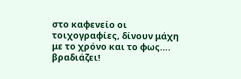στο καφενείο οι τοιχογραφίες, δίνουν μάχη με το χρόνο και το φως…. βραδιάζει!